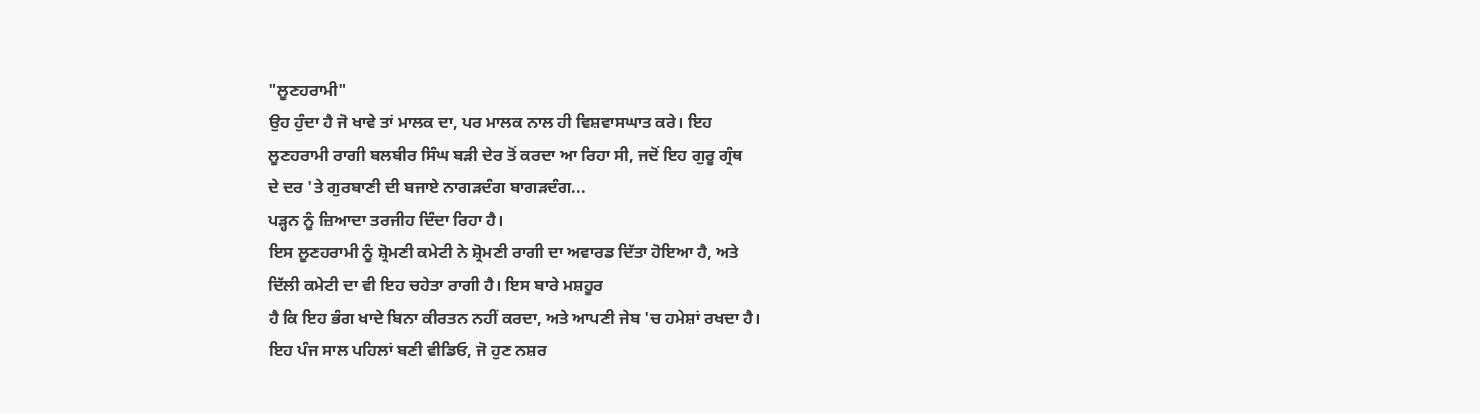"ਲੂਣਹਰਾਮੀ"
ਉਹ ਹੁੰਦਾ ਹੈ ਜੋ ਖਾਵੇ ਤਾਂ ਮਾਲਕ ਦਾ, ਪਰ ਮਾਲਕ ਨਾਲ ਹੀ ਵਿਸ਼ਵਾਸਘਾਤ ਕਰੇ। ਇਹ
ਲੂਣਹਰਾਮੀ ਰਾਗੀ ਬਲਬੀਰ ਸਿੰਘ ਬੜੀ ਦੇਰ ਤੋਂ ਕਰਦਾ ਆ ਰਿਹਾ ਸੀ, ਜਦੋਂ ਇਹ ਗੁਰੂ ਗ੍ਰੰਥ
ਦੇ ਦਰ 'ਤੇ ਗੁਰਬਾਣੀ ਦੀ ਬਜਾਏ ਨਾਗੜਦੰਗ ਬਾਗੜਦੰਗ...
ਪੜ੍ਹਨ ਨੂੰ ਜ਼ਿਆਦਾ ਤਰਜੀਹ ਦਿੰਦਾ ਰਿਹਾ ਹੈ।
ਇਸ ਲੂਣਹਰਾਮੀ ਨੂੰ ਸ਼੍ਰੋਮਣੀ ਕਮੇਟੀ ਨੇ ਸ਼੍ਰੋਮਣੀ ਰਾਗੀ ਦਾ ਅਵਾਰਡ ਦਿੱਤਾ ਹੋਇਆ ਹੈ, ਅਤੇ
ਦਿੱਲੀ ਕਮੇਟੀ ਦਾ ਵੀ ਇਹ ਚਹੇਤਾ ਰਾਗੀ ਹੈ। ਇਸ ਬਾਰੇ ਮਸ਼ਹੂਰ
ਹੈ ਕਿ ਇਹ ਭੰਗ ਖਾਦੇ ਬਿਨਾ ਕੀਰਤਨ ਨਹੀਂ ਕਰਦਾ, ਅਤੇ ਆਪਣੀ ਜੇਬ 'ਚ ਹਮੇਸ਼ਾਂ ਰਖਦਾ ਹੈ।
ਇਹ ਪੰਜ ਸਾਲ ਪਹਿਲਾਂ ਬਣੀ ਵੀਡਿਓ, ਜੋ ਹੁਣ ਨਸ਼ਰ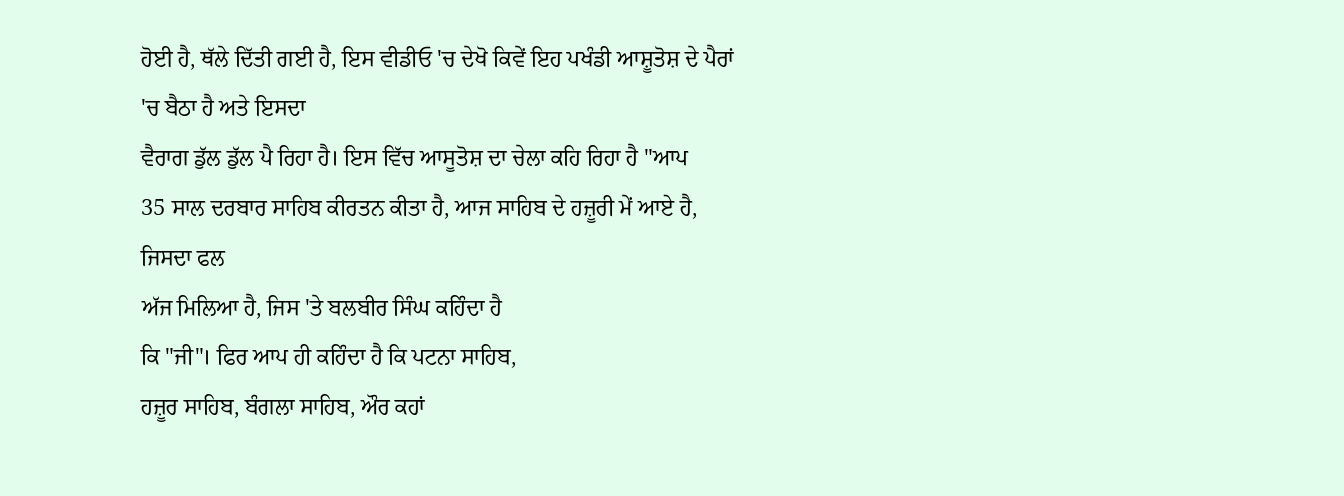ਹੋਈ ਹੈ, ਥੱਲੇ ਦਿੱਤੀ ਗਈ ਹੈ, ਇਸ ਵੀਡੀਓ 'ਚ ਦੇਖੋ ਕਿਵੇਂ ਇਹ ਪਖੰਡੀ ਆਸ਼ੂਤੋਸ਼ ਦੇ ਪੈਰਾਂ 'ਚ ਬੈਠਾ ਹੈ ਅਤੇ ਇਸਦਾ
ਵੈਰਾਗ ਡੁੱਲ ਡੁੱਲ ਪੈ ਰਿਹਾ ਹੈ। ਇਸ ਵਿੱਚ ਆਸੂਤੋਸ਼ ਦਾ ਚੇਲਾ ਕਹਿ ਰਿਹਾ ਹੈ "ਆਪ
35 ਸਾਲ ਦਰਬਾਰ ਸਾਹਿਬ ਕੀਰਤਨ ਕੀਤਾ ਹੈ, ਆਜ ਸਾਹਿਬ ਦੇ ਹਜ਼ੂਰੀ ਮੇਂ ਆਏ ਹੈ, ਜਿਸਦਾ ਫਲ
ਅੱਜ ਮਿਲਿਆ ਹੈ, ਜਿਸ 'ਤੇ ਬਲਬੀਰ ਸਿੰਘ ਕਹਿੰਦਾ ਹੈ
ਕਿ "ਜੀ"। ਫਿਰ ਆਪ ਹੀ ਕਹਿੰਦਾ ਹੈ ਕਿ ਪਟਨਾ ਸਾਹਿਬ,
ਹਜ਼ੂਰ ਸਾਹਿਬ, ਬੰਗਲਾ ਸਾਹਿਬ, ਔਰ ਕਹਾਂ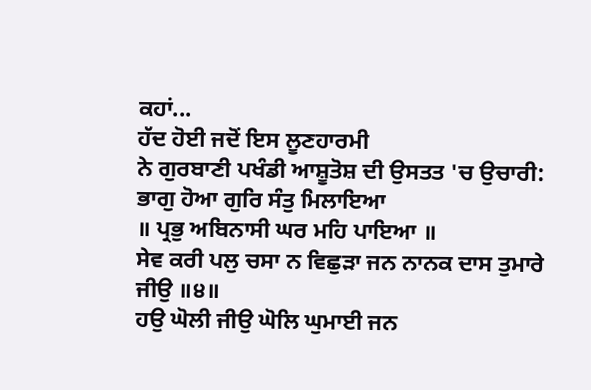ਕਹਾਂ...
ਹੱਦ ਹੋਈ ਜਦੋਂ ਇਸ ਲੂਣਹਾਰਮੀ
ਨੇ ਗੁਰਬਾਣੀ ਪਖੰਡੀ ਆਸ਼ੂਤੋਸ਼ ਦੀ ਉਸਤਤ 'ਚ ਉਚਾਰੀ:
ਭਾਗੁ ਹੋਆ ਗੁਰਿ ਸੰਤੁ ਮਿਲਾਇਆ
॥ ਪ੍ਰਭੁ ਅਬਿਨਾਸੀ ਘਰ ਮਹਿ ਪਾਇਆ ॥
ਸੇਵ ਕਰੀ ਪਲੁ ਚਸਾ ਨ ਵਿਛੁੜਾ ਜਨ ਨਾਨਕ ਦਾਸ ਤੁਮਾਰੇ
ਜੀਉ ॥੪॥
ਹਉ ਘੋਲੀ ਜੀਉ ਘੋਲਿ ਘੁਮਾਈ ਜਨ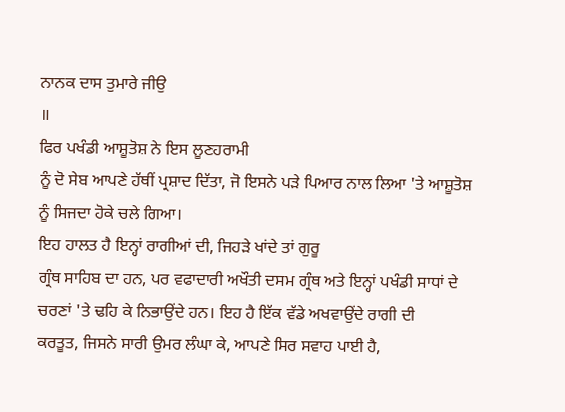ਨਾਨਕ ਦਾਸ ਤੁਮਾਰੇ ਜੀਉ
॥
ਫਿਰ ਪਖੰਡੀ ਆਸ਼ੂਤੋਸ਼ ਨੇ ਇਸ ਲੂਣਹਰਾਮੀ
ਨੂੰ ਦੋ ਸੇਬ ਆਪਣੇ ਹੱਥੀਂ ਪ੍ਰਸ਼ਾਦ ਦਿੱਤਾ, ਜੋ ਇਸਨੇ ਪੜੇ ਪਿਆਰ ਨਾਲ ਲਿਆ 'ਤੇ ਆਸ਼ੂਤੋਸ਼
ਨੂੰ ਸਿਜਦਾ ਹੋਕੇ ਚਲੇ ਗਿਆ।
ਇਹ ਹਾਲਤ ਹੈ ਇਨ੍ਹਾਂ ਰਾਗੀਆਂ ਦੀ, ਜਿਹੜੇ ਖਾਂਦੇ ਤਾਂ ਗੁਰੂ
ਗ੍ਰੰਥ ਸਾਹਿਬ ਦਾ ਹਨ, ਪਰ ਵਫਾਦਾਰੀ ਅਖੌਤੀ ਦਸਮ ਗ੍ਰੰਥ ਅਤੇ ਇਨ੍ਹਾਂ ਪਖੰਡੀ ਸਾਧਾਂ ਦੇ
ਚਰਣਾਂ 'ਤੇ ਢਹਿ ਕੇ ਨਿਭਾਉਂਦੇ ਹਨ। ਇਹ ਹੈ ਇੱਕ ਵੱਡੇ ਅਖਵਾਉਂਦੇ ਰਾਗੀ ਦੀ
ਕਰਤੂਤ, ਜਿਸਨੇ ਸਾਰੀ ਉਮਰ ਲੰਘਾ ਕੇ, ਆਪਣੇ ਸਿਰ ਸਵਾਹ ਪਾਈ ਹੈ,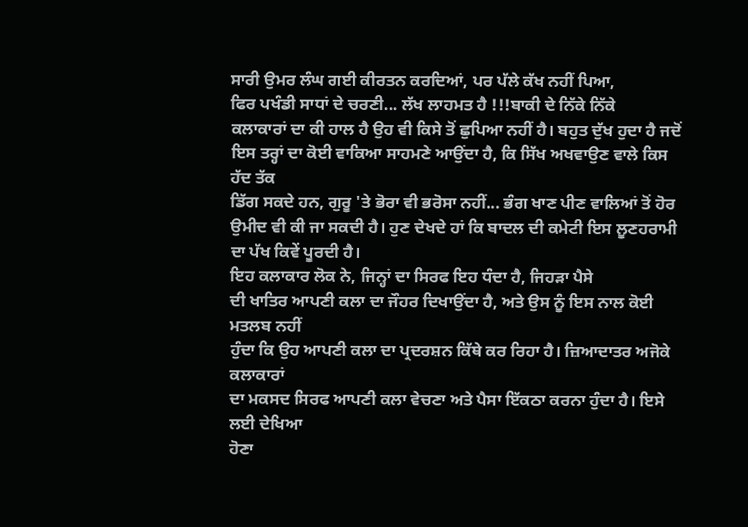ਸਾਰੀ ਉਮਰ ਲੰਘ ਗਈ ਕੀਰਤਨ ਕਰਦਿਆਂ, ਪਰ ਪੱਲੇ ਕੱਖ ਨਹੀਂ ਪਿਆ,
ਫਿਰ ਪਖੰਡੀ ਸਾਧਾਂ ਦੇ ਚਰਣੀ... ਲੱਖ ਲਾਹਮਤ ਹੈ !!!ਬਾਕੀ ਦੇ ਨਿੱਕੇ ਨਿੱਕੇ
ਕਲਾਕਾਰਾਂ ਦਾ ਕੀ ਹਾਲ ਹੈ ਉਹ ਵੀ ਕਿਸੇ ਤੋਂ ਛੁਪਿਆ ਨਹੀਂ ਹੈ। ਬਹੁਤ ਦੁੱਖ ਹੁਦਾ ਹੈ ਜਦੋਂ
ਇਸ ਤਰ੍ਹਾਂ ਦਾ ਕੋਈ ਵਾਕਿਆ ਸਾਹਮਣੇ ਆਉਂਦਾ ਹੈ, ਕਿ ਸਿੱਖ ਅਖਵਾਉਣ ਵਾਲੇ ਕਿਸ ਹੱਦ ਤੱਕ
ਡਿੱਗ ਸਕਦੇ ਹਨ, ਗੁਰੂ 'ਤੇ ਭੋਰਾ ਵੀ ਭਰੋਸਾ ਨਹੀਂ... ਭੰਗ ਖਾਣ ਪੀਣ ਵਾਲਿਆਂ ਤੋਂ ਹੋਰ
ਉਮੀਦ ਵੀ ਕੀ ਜਾ ਸਕਦੀ ਹੈ। ਹੁਣ ਦੇਖਦੇ ਹਾਂ ਕਿ ਬਾਦਲ ਦੀ ਕਮੇਟੀ ਇਸ ਲੂਣਹਰਾਮੀ
ਦਾ ਪੱਖ ਕਿਵੇਂ ਪੂਰਦੀ ਹੈ।
ਇਹ ਕਲਾਕਾਰ ਲੋਕ ਨੇ, ਜਿਨ੍ਹਾਂ ਦਾ ਸਿਰਫ ਇਹ ਧੰਦਾ ਹੈ, ਜਿਹੜਾ ਪੈਸੇ
ਦੀ ਖਾਤਿਰ ਆਪਣੀ ਕਲਾ ਦਾ ਜੌਹਰ ਦਿਖਾਉਂਦਾ ਹੈ, ਅਤੇ ਉਸ ਨੂੰ ਇਸ ਨਾਲ ਕੋਈ ਮਤਲਬ ਨਹੀਂ
ਹੁੰਦਾ ਕਿ ਉਹ ਆਪਣੀ ਕਲਾ ਦਾ ਪ੍ਰਦਰਸ਼ਨ ਕਿੱਥੇ ਕਰ ਰਿਹਾ ਹੈ। ਜ਼ਿਆਦਾਤਰ ਅਜੋਕੇ ਕਲਾਕਾਰਾਂ
ਦਾ ਮਕਸਦ ਸਿਰਫ ਆਪਣੀ ਕਲਾ ਵੇਚਣਾ ਅਤੇ ਪੈਸਾ ਇੱਕਠਾ ਕਰਨਾ ਹੁੰਦਾ ਹੈ। ਇਸੇ ਲਈ ਦੇਖਿਆ
ਹੋਣਾ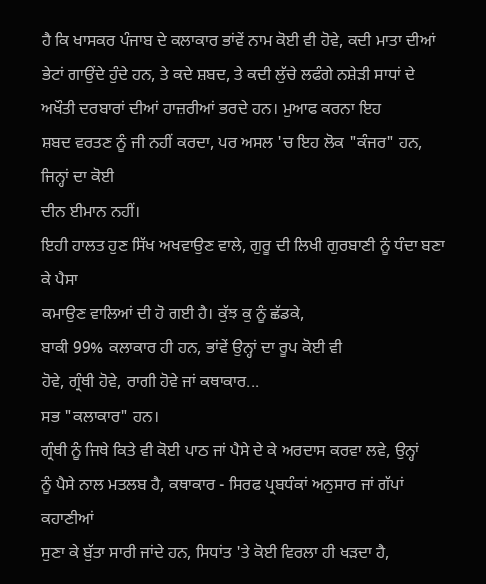ਹੈ ਕਿ ਖਾਸਕਰ ਪੰਜਾਬ ਦੇ ਕਲਾਕਾਰ ਭਾਂਵੇਂ ਨਾਮ ਕੋਈ ਵੀ ਹੋਵੇ, ਕਦੀ ਮਾਤਾ ਦੀਆਂ
ਭੇਟਾਂ ਗਾਉਂਦੇ ਹੁੰਦੇ ਹਨ, ਤੇ ਕਦੇ ਸ਼ਬਦ, ਤੇ ਕਦੀ ਲੁੱਚੇ ਲਫੰਗੇ ਨਸ਼ੇੜੀ ਸਾਧਾਂ ਦੇ
ਅਖੌਤੀ ਦਰਬਾਰਾਂ ਦੀਆਂ ਹਾਜ਼ਰੀਆਂ ਭਰਦੇ ਹਨ। ਮੁਆਫ ਕਰਨਾ ਇਹ
ਸ਼ਬਦ ਵਰਤਣ ਨੂੰ ਜੀ ਨਹੀਂ ਕਰਦਾ, ਪਰ ਅਸਲ 'ਚ ਇਹ ਲੋਕ "ਕੰਜਰ" ਹਨ, ਜਿਨ੍ਹਾਂ ਦਾ ਕੋਈ
ਦੀਨ ਈਮਾਨ ਨਹੀਂ।
ਇਹੀ ਹਾਲਤ ਹੁਣ ਸਿੱਖ ਅਖਵਾਉਣ ਵਾਲੇ, ਗੁਰੂ ਦੀ ਲਿਖੀ ਗੁਰਬਾਣੀ ਨੂੰ ਧੰਦਾ ਬਣਾ ਕੇ ਪੈਸਾ
ਕਮਾਉਣ ਵਾਲਿਆਂ ਦੀ ਹੋ ਗਈ ਹੈ। ਕੁੱਝ ਕੁ ਨੂੰ ਛੱਡਕੇ,
ਬਾਕੀ 99% ਕਲਾਕਾਰ ਹੀ ਹਨ, ਭਾਂਵੇਂ ਉਨ੍ਹਾਂ ਦਾ ਰੂਪ ਕੋਈ ਵੀ
ਹੋਵੇ, ਗ੍ਰੰਥੀ ਹੋਵੇ, ਰਾਗੀ ਹੋਵੇ ਜਾਂ ਕਥਾਕਾਰ...
ਸਭ "ਕਲਾਕਾਰ" ਹਨ।
ਗ੍ਰੰਥੀ ਨੂੰ ਜਿਥੇ ਕਿਤੇ ਵੀ ਕੋਈ ਪਾਠ ਜਾਂ ਪੈਸੇ ਦੇ ਕੇ ਅਰਦਾਸ ਕਰਵਾ ਲਵੇ, ਉਨ੍ਹਾਂ
ਨੂੰ ਪੈਸੇ ਨਾਲ ਮਤਲਬ ਹੈ, ਕਥਾਕਾਰ - ਸਿਰਫ ਪ੍ਰਬਧੰਕਾਂ ਅਨੁਸਾਰ ਜਾਂ ਗੱਪਾਂ ਕਹਾਣੀਆਂ
ਸੁਣਾ ਕੇ ਬੁੱਤਾ ਸਾਰੀ ਜਾਂਦੇ ਹਨ, ਸਿਧਾਂਤ 'ਤੇ ਕੋਈ ਵਿਰਲਾ ਹੀ ਖੜਦਾ ਹੈ,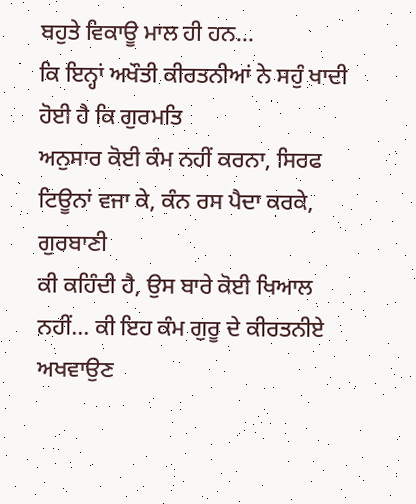ਬਹੁਤੇ ਵਿਕਾਊ ਮਾਲ ਹੀ ਹਨ...
ਕਿ ਇਨ੍ਹਾਂ ਅਖੌਤੀ ਕੀਰਤਨੀਆਂ ਨੇ ਸਹੁੰ ਖਾਦੀ ਹੋਈ ਹੈ ਕਿ ਗੁਰਮਤਿ
ਅਨੁਸਾਰ ਕੋਈ ਕੰਮ ਨਹੀਂ ਕਰਨਾ, ਸਿਰਫ ਟਿਊਨਾਂ ਵਜਾ ਕੇ, ਕੰਨ ਰਸ ਪੈਦਾ ਕਰਕੇ, ਗੁਰਬਾਣੀ
ਕੀ ਕਹਿੰਦੀ ਹੈ, ਉਸ ਬਾਰੇ ਕੋਈ ਖਿਆਲ ਨਹੀਂ... ਕੀ ਇਹ ਕੰਮ ਗੁਰੂ ਦੇ ਕੀਰਤਨੀਏ ਅਖਵਾਉਣ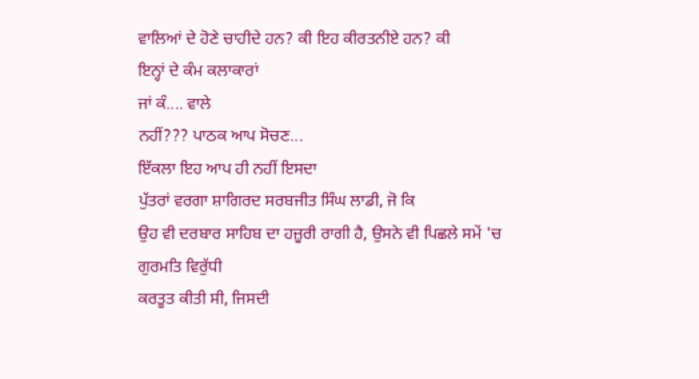ਵਾਲਿਆਂ ਦੇ ਹੋਣੇ ਚਾਹੀਦੇ ਹਨ? ਕੀ ਇਹ ਕੀਰਤਨੀਏ ਹਨ? ਕੀ
ਇਨ੍ਹਾਂ ਦੇ ਕੰਮ ਕਲਾਕਾਰਾਂ
ਜਾਂ ਕੰ.... ਵਾਲੇ
ਨਹੀਂ??? ਪਾਠਕ ਆਪ ਸੋਚਣ...
ਇੱਕਲਾ ਇਹ ਆਪ ਹੀ ਨਹੀਂ ਇਸਦਾ
ਪੁੱਤਰਾਂ ਵਰਗਾ ਸ਼ਾਗਿਰਦ ਸਰਬਜੀਤ ਸਿੰਘ ਲਾਡੀ, ਜੋ ਕਿ
ਉਹ ਵੀ ਦਰਬਾਰ ਸਾਹਿਬ ਦਾ ਹਜ਼ੂਰੀ ਰਾਗੀ ਹੈ, ਉਸਨੇ ਵੀ ਪਿਛਲੇ ਸਮੇਂ 'ਚ ਗੁਰਮਤਿ ਵਿਰੁੱਧੀ
ਕਰਤੂਤ ਕੀਤੀ ਸੀ, ਜਿਸਦੀ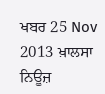ਖਬਰ 25 Nov 2013 ਖ਼ਾਲਸਾ ਨਿਊਜ਼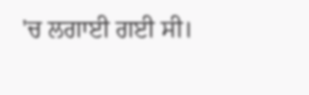'ਚ ਲਗਾਈ ਗਈ ਸੀ।